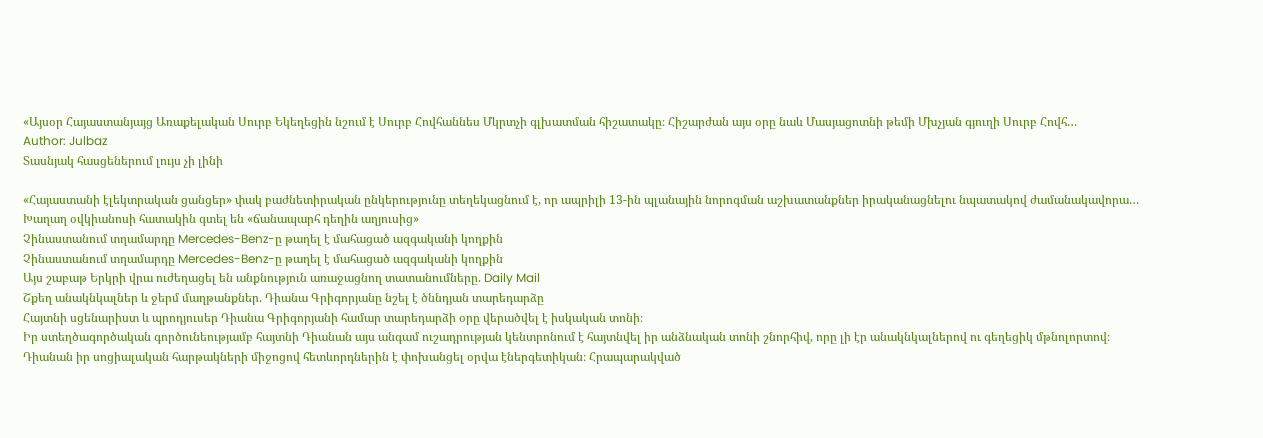«Այսօր Հայաստանյայց Առաքելական Սուրբ Եկեղեցին նշում է Սուրբ Հովհաննես Մկրտչի գլխատման հիշատակը։ Հիշարժան այս օրը նաև Մասյացոտնի թեմի Մխչյան գյուղի Սուրբ Հովհ…
Author: Julbaz
Տասնյակ հասցեներում լույս չի լինի

«Հայաստանի էլեկտրական ցանցեր» փակ բաժնետիրական ընկերությունը տեղեկացնում է, որ ապրիլի 13-ին պլանային նորոգման աշխատանքներ իրականացնելու նպատակով ժամանակավորա…
Խաղաղ օվկիանոսի հատակին գտել են «ճանապարհ դեղին աղյուսից»
Չինաստանում տղամարդը Mercedes-Benz-ը թաղել է մահացած ազգականի կողքին
Չինաստանում տղամարդը Mercedes-Benz-ը թաղել է մահացած ազգականի կողքին
Այս շաբաթ Երկրի վրա ուժեղացել են անքնություն առաջացնող տատանումները. Daily Mail
Շքեղ անակնկալներ և ջերմ մաղթանքներ. Դիանա Գրիգորյանը նշել է ծննդյան տարեդարձը
Հայտնի սցենարիստ և պրոդյուսեր Դիանա Գրիգորյանի համար տարեդարձի օրը վերածվել է իսկական տոնի։
Իր ստեղծագործական գործունեությամբ հայտնի Դիանան այս անգամ ուշադրության կենտրոնում է հայտնվել իր անձնական տոնի շնորհիվ, որը լի էր անակնկալներով ու գեղեցիկ մթնոլորտով։
Դիանան իր սոցիալական հարթակների միջոցով հետևորդներին է փոխանցել օրվա էներգետիկան։ Հրապարակված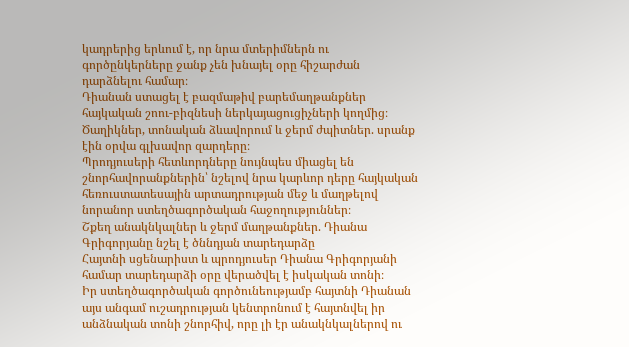կադրերից երևում է, որ նրա մտերիմներն ու գործընկերները ջանք չեն խնայել օրը հիշարժան դարձնելու համար։
Դիանան ստացել է բազմաթիվ բարեմաղթանքներ հայկական շոու-բիզնեսի ներկայացուցիչների կողմից։ Ծաղիկներ, տոնական ձևավորում և ջերմ ժպիտներ. սրանք էին օրվա գլխավոր զարդերը։
Պրոդյուսերի հետևորդները նույնպես միացել են շնորհավորանքներին՝ նշելով նրա կարևոր դերը հայկական հեռուստատեսային արտադրության մեջ և մաղթելով նորանոր ստեղծագործական հաջողություններ։
Շքեղ անակնկալներ և ջերմ մաղթանքներ. Դիանա Գրիգորյանը նշել է ծննդյան տարեդարձը
Հայտնի սցենարիստ և պրոդյուսեր Դիանա Գրիգորյանի համար տարեդարձի օրը վերածվել է իսկական տոնի։
Իր ստեղծագործական գործունեությամբ հայտնի Դիանան այս անգամ ուշադրության կենտրոնում է հայտնվել իր անձնական տոնի շնորհիվ, որը լի էր անակնկալներով ու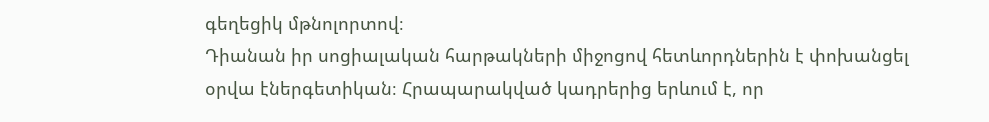գեղեցիկ մթնոլորտով։
Դիանան իր սոցիալական հարթակների միջոցով հետևորդներին է փոխանցել օրվա էներգետիկան։ Հրապարակված կադրերից երևում է, որ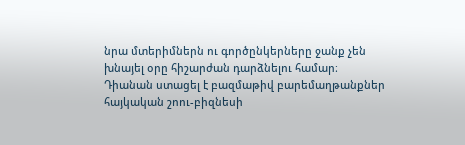նրա մտերիմներն ու գործընկերները ջանք չեն խնայել օրը հիշարժան դարձնելու համար։
Դիանան ստացել է բազմաթիվ բարեմաղթանքներ հայկական շոու-բիզնեսի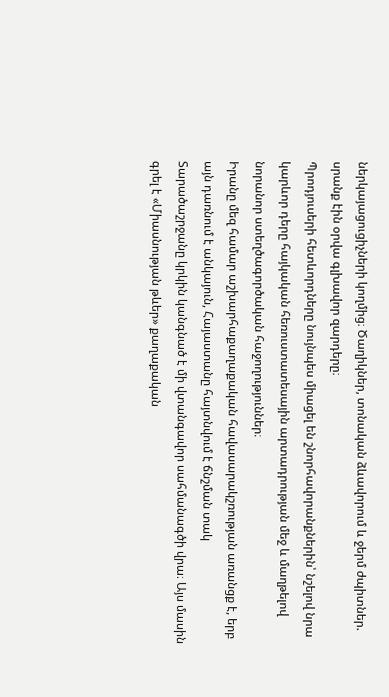ներկայացուցիչների կողմից։ Ծաղիկներ, տոնական ձևավորում և ջերմ ժպիտներ. սրանք էին օրվա գլխավոր զարդերը։
Պրոդյուսերի հետևորդները նույնպես միացել են շնորհավորանքներին՝ նշելով նրա կարևոր դերը հայկական հեռուստատեսային արտադրության մեջ և մաղթելով նորանոր ստեղծագործական հաջողություններ։
Իրանը մեզ համար աշխարհաքաղաքական հավասարակշռության առանցք է, երբ այն դառնում է անկայուն, Հայաստանը հայտնվում է ճնշման տակ
Տարածաշրջանը կրկին կանգնած է մի վտանգավոր սահմանագծի վրա։ Այս մասին գրել է «Միասնության թևեր» քաղաքական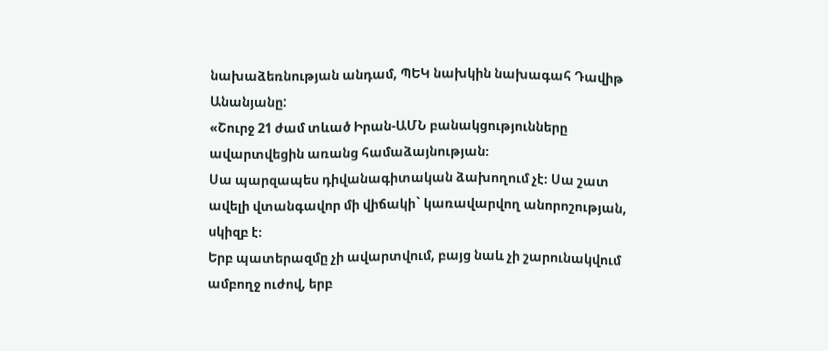նախաձեռնության անդամ, ՊԵԿ նախկին նախագահ Դավիթ Անանյանը:
«Շուրջ 21 ժամ տևած Իրան-ԱՄՆ բանակցությունները ավարտվեցին առանց համաձայնության։
Սա պարզապես դիվանագիտական ձախողում չէ։ Սա շատ ավելի վտանգավոր մի վիճակի` կառավարվող անորոշության, սկիզբ է։
Երբ պատերազմը չի ավարտվում, բայց նաև չի շարունակվում ամբողջ ուժով, երբ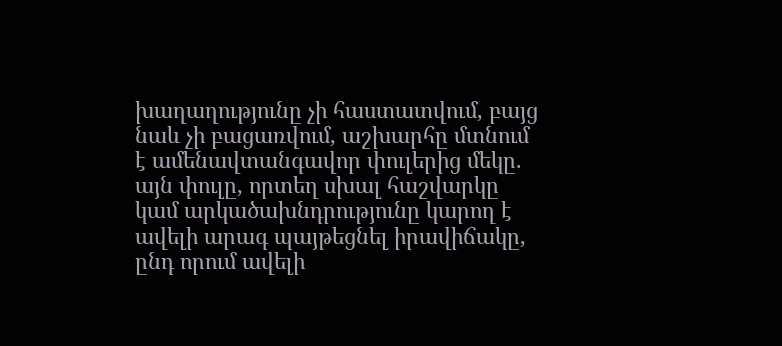խաղաղությունը չի հաստատվում, բայց նաև չի բացառվում, աշխարհը մտնում է ամենավտանգավոր փուլերից մեկը. այն փուլը, որտեղ սխալ հաշվարկը կամ արկածախնդրությունը կարող է ավելի արագ պայթեցնել իրավիճակը, ընդ որում ավելի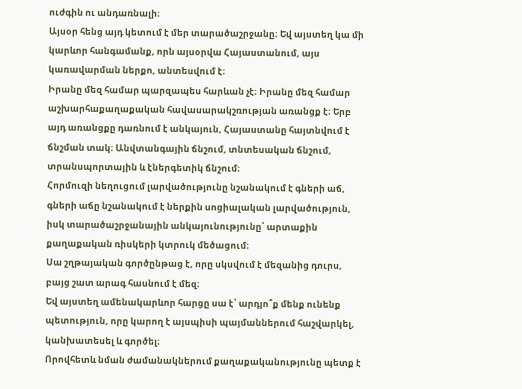ուժգին ու անդառնալի։
Այսօր հենց այդ կետում է մեր տարածաշրջանը։ Եվ այստեղ կա մի կարևոր հանգամանք, որն այսօրվա Հայաստանում, այս կառավարման ներքո, անտեսվում է։
Իրանը մեզ համար պարզապես հարևան չէ։ Իրանը մեզ համար աշխարհաքաղաքական հավասարակշռության առանցք է։ Երբ այդ առանցքը դառնում է անկայուն, Հայաստանը հայտնվում է ճնշման տակ։ Անվտանգային ճնշում, տնտեսական ճնշում, տրանսպորտային և էներգետիկ ճնշում։
Հորմուզի նեղուցում լարվածությունը նշանակում է գների աճ, գների աճը նշանակում է ներքին սոցիալական լարվածություն, իսկ տարածաշրջանային անկայունությունը՝ արտաքին քաղաքական ռիսկերի կտրուկ մեծացում։
Սա շղթայական գործընթաց է, որը սկսվում է մեզանից դուրս, բայց շատ արագ հասնում է մեզ։
Եվ այստեղ ամենակարևոր հարցը սա է՝ արդյո՞ք մենք ունենք պետություն, որը կարող է այսպիսի պայմաններում հաշվարկել, կանխատեսել և գործել։
Որովհետև նման ժամանակներում քաղաքականությունը պետք է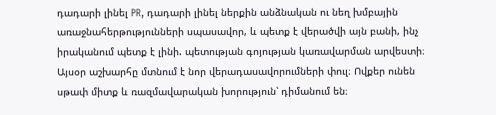դադարի լինել PR, դադարի լինել ներքին անձնական ու նեղ խմբային առաջնահերթությունների սպասավոր, և պետք է վերածվի այն բանի, ինչ իրականում պետք է լինի. պետության գոյության կառավարման արվեստի։
Այսօր աշխարհը մտնում է նոր վերադասավորումների փուլ։ Ովքեր ունեն սթափ միտք և ռազմավարական խորություն՝ դիմանում են։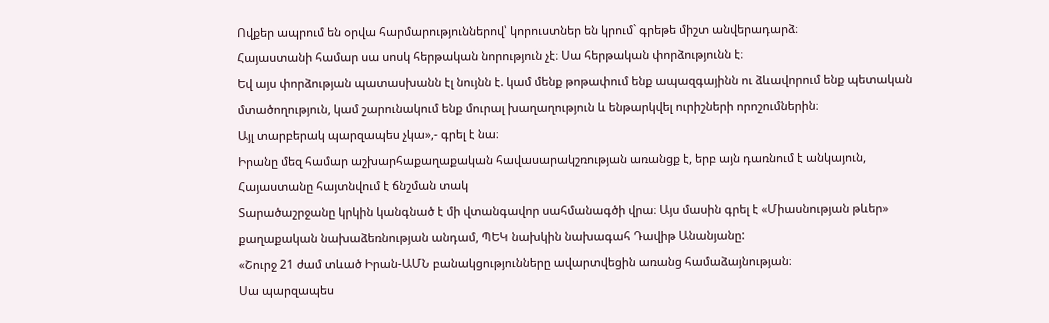Ովքեր ապրում են օրվա հարմարություններով՝ կորուստներ են կրում` գրեթե միշտ անվերադարձ։
Հայաստանի համար սա սոսկ հերթական նորություն չէ։ Սա հերթական փորձությունն է։
Եվ այս փորձության պատասխանն էլ նույնն է. կամ մենք թոթափում ենք ապազգայինն ու ձևավորում ենք պետական մտածողություն, կամ շարունակում ենք մուրալ խաղաղություն և ենթարկվել ուրիշների որոշումներին։
Այլ տարբերակ պարզապես չկա»,- գրել է նա։
Իրանը մեզ համար աշխարհաքաղաքական հավասարակշռության առանցք է, երբ այն դառնում է անկայուն, Հայաստանը հայտնվում է ճնշման տակ
Տարածաշրջանը կրկին կանգնած է մի վտանգավոր սահմանագծի վրա։ Այս մասին գրել է «Միասնության թևեր» քաղաքական նախաձեռնության անդամ, ՊԵԿ նախկին նախագահ Դավիթ Անանյանը:
«Շուրջ 21 ժամ տևած Իրան-ԱՄՆ բանակցությունները ավարտվեցին առանց համաձայնության։
Սա պարզապես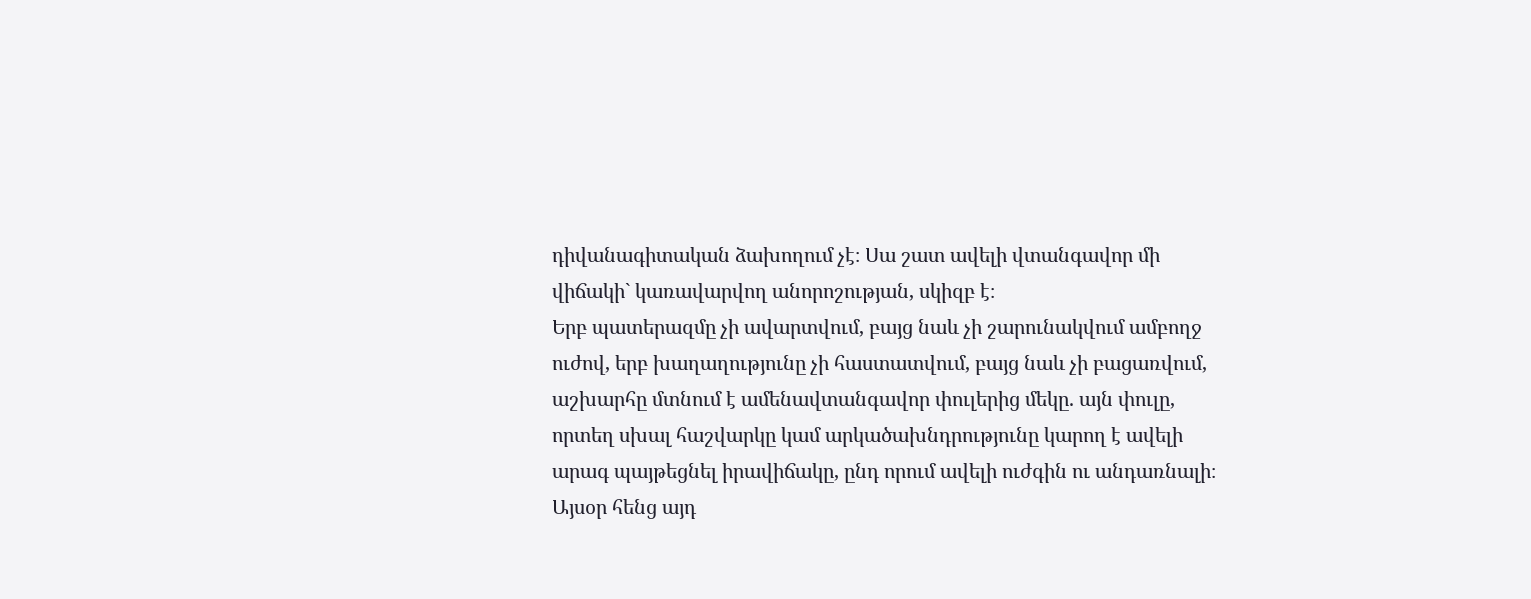դիվանագիտական ձախողում չէ։ Սա շատ ավելի վտանգավոր մի վիճակի` կառավարվող անորոշության, սկիզբ է։
Երբ պատերազմը չի ավարտվում, բայց նաև չի շարունակվում ամբողջ ուժով, երբ խաղաղությունը չի հաստատվում, բայց նաև չի բացառվում, աշխարհը մտնում է ամենավտանգավոր փուլերից մեկը. այն փուլը, որտեղ սխալ հաշվարկը կամ արկածախնդրությունը կարող է ավելի արագ պայթեցնել իրավիճակը, ընդ որում ավելի ուժգին ու անդառնալի։
Այսօր հենց այդ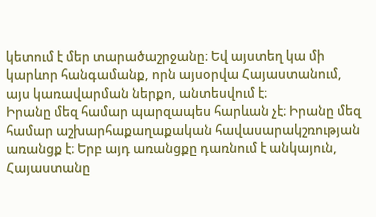կետում է մեր տարածաշրջանը։ Եվ այստեղ կա մի կարևոր հանգամանք, որն այսօրվա Հայաստանում, այս կառավարման ներքո, անտեսվում է։
Իրանը մեզ համար պարզապես հարևան չէ։ Իրանը մեզ համար աշխարհաքաղաքական հավասարակշռության առանցք է։ Երբ այդ առանցքը դառնում է անկայուն, Հայաստանը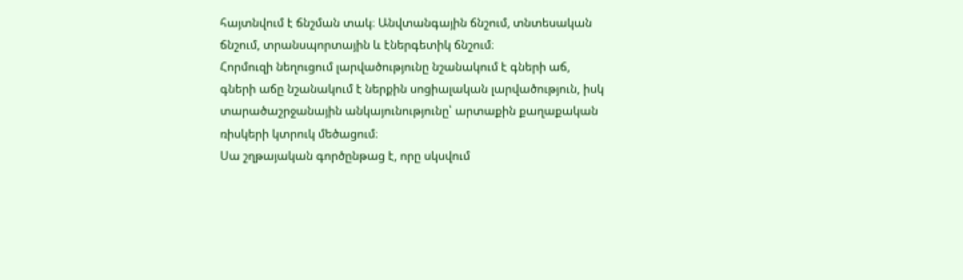հայտնվում է ճնշման տակ։ Անվտանգային ճնշում, տնտեսական ճնշում, տրանսպորտային և էներգետիկ ճնշում։
Հորմուզի նեղուցում լարվածությունը նշանակում է գների աճ, գների աճը նշանակում է ներքին սոցիալական լարվածություն, իսկ տարածաշրջանային անկայունությունը՝ արտաքին քաղաքական ռիսկերի կտրուկ մեծացում։
Սա շղթայական գործընթաց է, որը սկսվում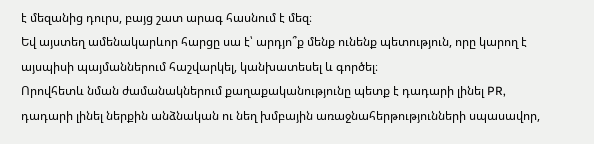է մեզանից դուրս, բայց շատ արագ հասնում է մեզ։
Եվ այստեղ ամենակարևոր հարցը սա է՝ արդյո՞ք մենք ունենք պետություն, որը կարող է այսպիսի պայմաններում հաշվարկել, կանխատեսել և գործել։
Որովհետև նման ժամանակներում քաղաքականությունը պետք է դադարի լինել PR, դադարի լինել ներքին անձնական ու նեղ խմբային առաջնահերթությունների սպասավոր,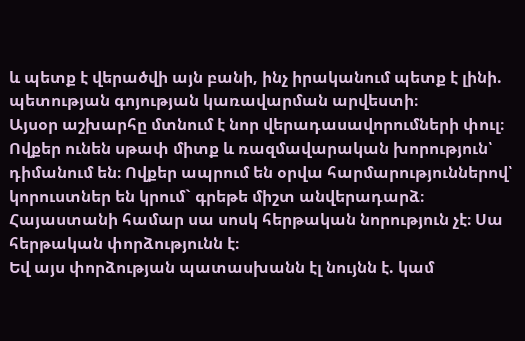և պետք է վերածվի այն բանի, ինչ իրականում պետք է լինի. պետության գոյության կառավարման արվեստի։
Այսօր աշխարհը մտնում է նոր վերադասավորումների փուլ։ Ովքեր ունեն սթափ միտք և ռազմավարական խորություն՝ դիմանում են։ Ովքեր ապրում են օրվա հարմարություններով՝ կորուստներ են կրում` գրեթե միշտ անվերադարձ։
Հայաստանի համար սա սոսկ հերթական նորություն չէ։ Սա հերթական փորձությունն է։
Եվ այս փորձության պատասխանն էլ նույնն է. կամ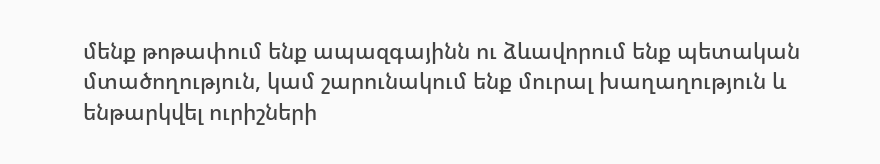մենք թոթափում ենք ապազգայինն ու ձևավորում ենք պետական մտածողություն, կամ շարունակում ենք մուրալ խաղաղություն և ենթարկվել ուրիշների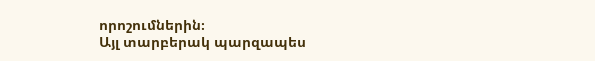որոշումներին։
Այլ տարբերակ պարզապես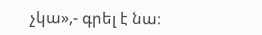չկա»,- գրել է նա։